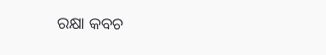ରକ୍ଷା କବଚ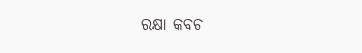ରକ୍ଷା କବଚ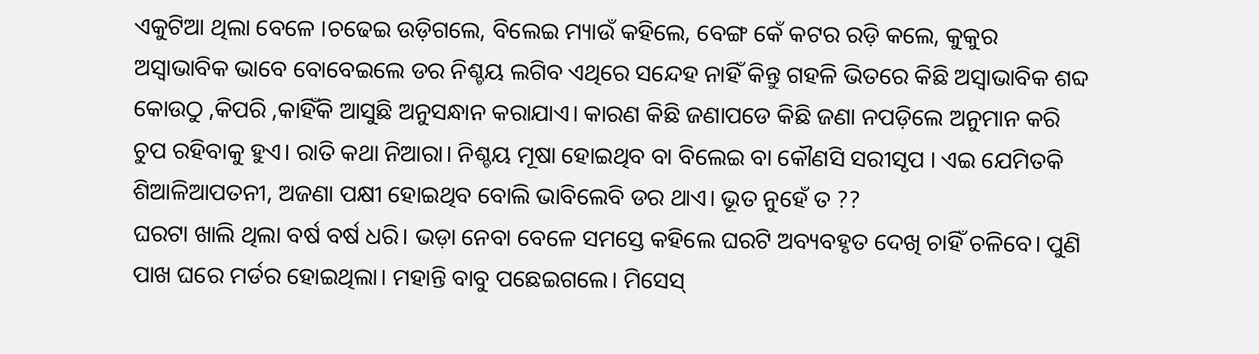ଏକୁଟିଆ ଥିଲା ବେଳେ ।ଚଢେଇ ଉଡ଼ିଗଲେ, ବିଲେଇ ମ୍ୟାଉଁ କହିଲେ, ବେଙ୍ଗ କେଁ କଟର ରଡ଼ି କଲେ, କୁକୁର ଅସ୍ବାଭାବିକ ଭାବେ ବୋବେଇଲେ ଡର ନିଶ୍ଚୟ ଲଗିବ ଏଥିରେ ସନ୍ଦେହ ନାହିଁ କିନ୍ତୁ ଗହଳି ଭିତରେ କିଛି ଅସ୍ବାଭାବିକ ଶବ୍ଦ କୋଉଠୁ ,କିପରି ,କାହିଁକି ଆସୁଛି ଅନୁସନ୍ଧାନ କରାଯାଏ। କାରଣ କିଛି ଜଣାପଡେ କିଛି ଜଣା ନପଡ଼ିଲେ ଅନୁମାନ କରି ଚୁପ ରହିବାକୁ ହୁଏ। ରାତି କଥା ନିଆରା। ନିଶ୍ଚୟ ମୂଷା ହୋଇଥିବ ବା ବିଲେଇ ବା କୌଣସି ସରୀସୃପ । ଏଇ ଯେମିତକି ଶିଆଳିଆପତନୀ, ଅଜଣା ପକ୍ଷୀ ହୋଇଥିବ ବୋଲି ଭାବିଲେବି ଡର ଥାଏ। ଭୂତ ନୁହେଁ ତ ??
ଘରଟା ଖାଲି ଥିଲା ବର୍ଷ ବର୍ଷ ଧରି। ଭଡ଼ା ନେବା ବେଳେ ସମସ୍ତେ କହିଲେ ଘରଟି ଅବ୍ୟବହୃତ ଦେଖି ଚାହିଁ ଚଳିବେ। ପୁଣି ପାଖ ଘରେ ମର୍ଡର ହୋଇଥିଲା। ମହାନ୍ତି ବାବୁ ପଛେଇଗଲେ। ମିସେସ୍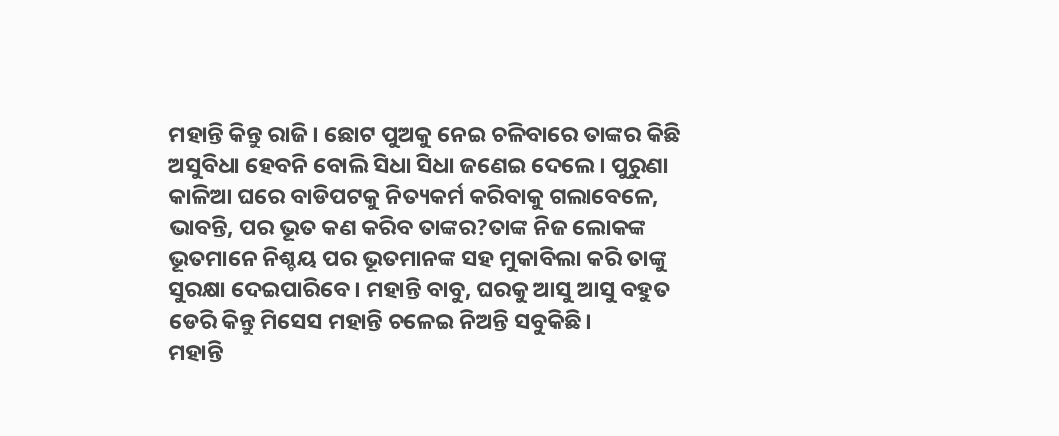ମହାନ୍ତି କିନ୍ତୁ ରାଜି। ଛୋଟ ପୁଅକୁ ନେଇ ଚଳିବାରେ ତାଙ୍କର କିଛି ଅସୁବିଧା ହେବନି ବୋଲି ସିଧା ସିଧା ଜଣେଇ ଦେଲେ। ପୁରୁଣା କାଳିଆ ଘରେ ବାଡିପଟକୁ ନିତ୍ୟକର୍ମ କରିବାକୁ ଗଲାବେଳେ, ଭାବନ୍ତି, ପର ଭୂତ କଣ କରିବ ତାଙ୍କର?ତାଙ୍କ ନିଜ ଲୋକଙ୍କ ଭୂତମାନେ ନିଶ୍ଚୟ ପର ଭୂତମାନଙ୍କ ସହ ମୁକାବିଲା କରି ତାଙ୍କୁ ସୁରକ୍ଷା ଦେଇପାରିବେ। ମହାନ୍ତି ବାବୁ, ଘରକୁ ଆସୁ ଆସୁ ବହୁତ ଡେରି କିନ୍ତୁ ମିସେସ ମହାନ୍ତି ଚଳେଇ ନିଅନ୍ତି ସବୁକିଛି।
ମହାନ୍ତି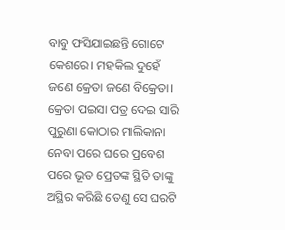ବାବୁ ଫସିଯାଇଛନ୍ତି ଗୋଟେ କେଶରେ। ମହକିଲ ଦୁହେଁ ଜଣେ କ୍ରେତା ଜଣେ ବିକ୍ରେତା। କ୍ରେତା ପଇସା ପତ୍ର ଦେଇ ସାରି ପୁରୁଣା କୋଠାର ମାଲିକାନା ନେବା ପରେ ଘରେ ପ୍ରବେଶ ପରେ ଭୂତ ପ୍ରେତଙ୍କ ସ୍ଥିତି ତାଙ୍କୁ ଅସ୍ଥିର କରିଛି ତେଣୁ ସେ ଘରଟି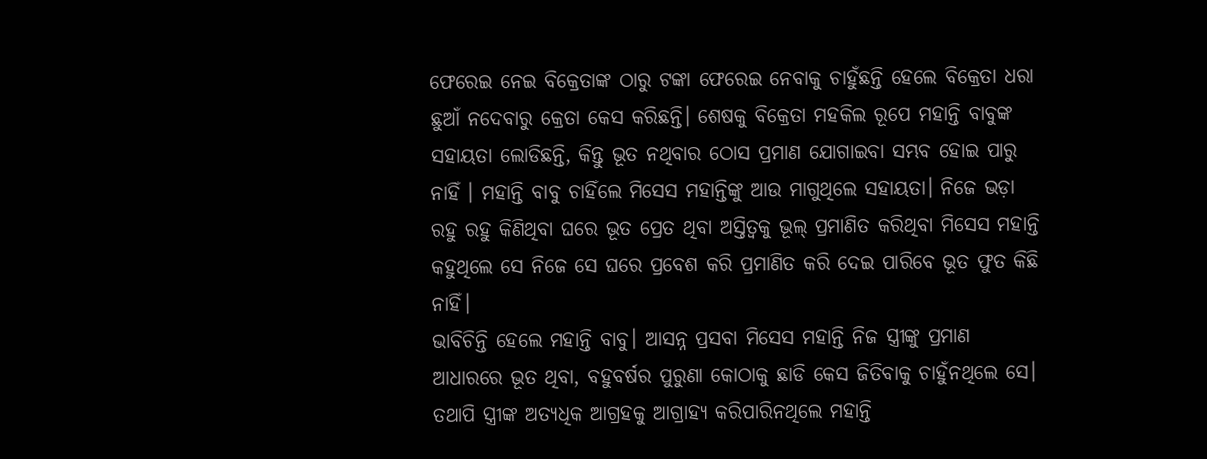ଫେରେଇ ନେଇ ବିକ୍ରେତାଙ୍କ ଠାରୁ ଟଙ୍କା ଫେରେଇ ନେବାକୁ ଚାହୁଁଛନ୍ତି ହେଲେ ବିକ୍ରେତା ଧରା ଛୁଆଁ ନଦେବାରୁ କ୍ରେତା କେସ କରିଛନ୍ତି। ଶେଷକୁ ବିକ୍ରେତା ମହକିଲ ରୂପେ ମହାନ୍ତି ବାବୁଙ୍କ ସହାୟତା ଲୋଡିଛନ୍ତି, କିନ୍ତୁ ଭୂତ ନଥିବାର ଠୋସ ପ୍ରମାଣ ଯୋଗାଇବା ସମ୍ଭବ ହୋଇ ପାରୁ ନାହିଁ । ମହାନ୍ତି ବାବୁ ଚାହିଁଲେ ମିସେସ ମହାନ୍ତିଙ୍କୁ ଆଉ ମାଗୁଥିଲେ ସହାୟତା। ନିଜେ ଭଡ଼ା ରହୁ ରହୁ କିଣିଥିବା ଘରେ ଭୂତ ପ୍ରେତ ଥିବା ଅସ୍ତିତ୍ୱକୁ ଭୂଲ୍ ପ୍ରମାଣିତ କରିଥିବା ମିସେସ ମହାନ୍ତି କହୁଥିଲେ ସେ ନିଜେ ସେ ଘରେ ପ୍ରବେଶ କରି ପ୍ରମାଣିତ କରି ଦେଇ ପାରିବେ ଭୂତ ଫୁତ କିଛି ନାହିଁ।
ଭାବିଚିନ୍ତି ହେଲେ ମହାନ୍ତି ବାବୁ। ଆସନ୍ନ ପ୍ରସବା ମିସେସ ମହାନ୍ତି ନିଜ ସ୍ତ୍ରୀଙ୍କୁ ପ୍ରମାଣ ଆଧାରରେ ଭୂତ ଥିବା, ବହୁବର୍ଷର ପୁରୁଣା କୋଠାକୁ ଛାଡି କେସ ଜିତିବାକୁ ଚାହୁଁନଥିଲେ ସେ। ତଥାପି ସ୍ତ୍ରୀଙ୍କ ଅତ୍ୟଧିକ ଆଗ୍ରହକୁ ଆଗ୍ରାହ୍ୟ କରିପାରିନଥିଲେ ମହାନ୍ତି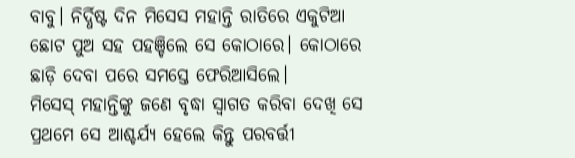ବାବୁ। ନିର୍ଦ୍ଧିଷ୍ଟ ଦିନ ମିସେସ ମହାନ୍ତି ରାତିରେ ଏକୁଟିଆ ଛୋଟ ପୁଅ ସହ ପହଞ୍ଚିଲେ ସେ କୋଠାରେ। କୋଠାରେ ଛାଡ଼ି ଦେବା ପରେ ସମସ୍ତେ ଫେରିଆସିଲେ।
ମିସେସ୍ ମହାନ୍ତିଙ୍କୁ ଜଣେ ବୃଦ୍ଧା ସ୍ଵାଗତ କରିବା ଦେଖି ସେ ପ୍ରଥମେ ସେ ଆଶ୍ଚର୍ଯ୍ୟ ହେଲେ କିନ୍ତୁ ପରବର୍ତ୍ତୀ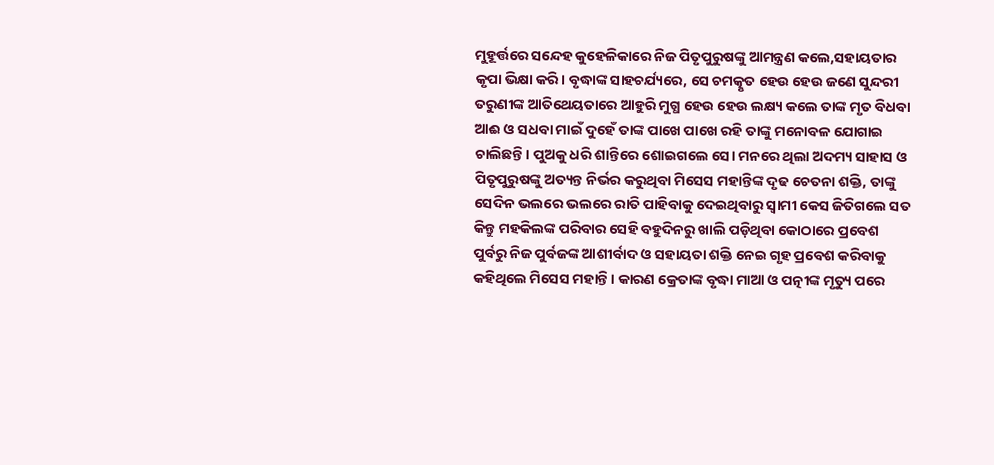ମୁହୂର୍ତ୍ତରେ ସନ୍ଦେହ କୁହେଳିକାରେ ନିଜ ପିତୃପୁରୁଷଙ୍କୁ ଆମନ୍ତ୍ରଣ କଲେ,ସହାୟତାର କୃପା ଭିକ୍ଷା କରି। ବୃଦ୍ଧାଙ୍କ ସାହଚର୍ଯ୍ୟରେ, ସେ ଚମତ୍କୃତ ହେଉ ହେଉ ଜଣେ ସୁନ୍ଦରୀ ତରୁଣୀଙ୍କ ଆତିଥେୟତାରେ ଆହୁରି ମୁଗ୍ଧ ହେଉ ହେଉ ଲକ୍ଷ୍ୟ କଲେ ତାଙ୍କ ମୃତ ବିଧବା ଆଈ ଓ ସଧବା ମାଇଁ ଦୁହେଁ ତାଙ୍କ ପାଖେ ପାଖେ ରହି ତାଙ୍କୁ ମନୋବଳ ଯୋଗାଇ ଚାଲିଛନ୍ତି। ପୁଅକୁ ଧରି ଶାନ୍ତିରେ ଶୋଇଗଲେ ସେ। ମନରେ ଥିଲା ଅଦମ୍ୟ ସାହାସ ଓ ପିତୃପୁରୁଷଙ୍କୁ ଅତ୍ୟନ୍ତ ନିର୍ଭର କରୁଥିବା ମିସେସ ମହାନ୍ତିଙ୍କ ଦୃଢ ଚେତନା ଶକ୍ତି, ତାଙ୍କୁ ସେଦିନ ଭଲରେ ଭଲରେ ରାତି ପାହିବାକୁ ଦେଇଥିବାରୁ ସ୍ଵାମୀ କେସ ଜିତିଗଲେ ସତ କିନ୍ତୁ ମହକିଲଙ୍କ ପରିବାର ସେହି ବହୁଦିନରୁ ଖାଲି ପଡ଼ିଥିବା କୋଠାରେ ପ୍ରବେଶ ପୁର୍ବରୁ ନିଜ ପୁର୍ବଜଙ୍କ ଆଶୀର୍ବାଦ ଓ ସହାୟତା ଶକ୍ତି ନେଇ ଗୃହ ପ୍ରବେଶ କରିବାକୁ କହିଥିଲେ ମିସେସ ମହାନ୍ତି। କାରଣ କ୍ରେତାଙ୍କ ବୃଦ୍ଧା ମାଆ ଓ ପତ୍ନୀଙ୍କ ମୃତ୍ୟୁ ପରେ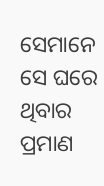ସେମାନେ ସେ ଘରେ ଥିବାର ପ୍ରମାଣ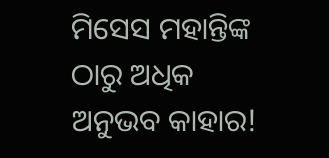ମିସେସ ମହାନ୍ତିଙ୍କ ଠାରୁ ଅଧିକ ଅନୁଭବ କାହାର!